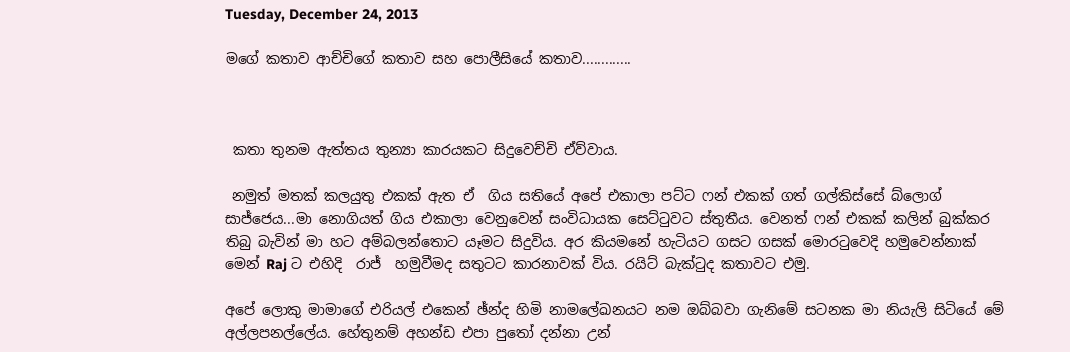Tuesday, December 24, 2013

මගේ කතාව ආච්චිගේ කතාව සහ පොලීසියේ කතාව.............



 කතා තුනම ඇත්තය තුන්‍යා කාරයකට සිදුවෙච්චි ඒව්වාය.

 නමුත් මතක් කලයුතු එකක් ඇත ඒ  ගිය සතියේ අපේ එකාලා පට්ට ෆන් එකක් ගත් ගල්කිස්සේ බ්ලොග් සාජ්ජෙය...මා නොගියත් ගිය එකාලා වෙනුවෙන් සංවිධායක සෙට්ටුවට ස්තුතීය. වෙනත් ෆන් එකක් කලින් බුක්කර තිබු බැවින් මා හට අම්බලන්තොට යෑමට සිදුවිය. අර කියමනේ හැටියට ගසට ගසක් මොරටුවෙදි හමුවෙන්නාක් මෙන් Raj ට එහිදි  රාජ්  හමුවීමද සතුටට කාරනාවක් විය. රයිට් බැක්ටුද කතාවට එමු.

අපේ ලොකු මාමාගේ එරියල් එකෙන් ඡ්න්ද හිමි නාමලේඛනයට නම ඔබ්බවා ගැනිමේ සටනක මා නියැලි සිටියේ මේ අල්ලපනල්ලේය. හේතුනම් අහන්ඩ එපා පුතෝ දන්නා උන්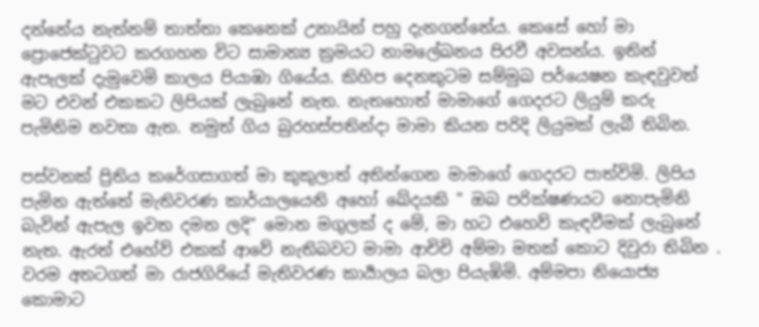දන්නේය නැත්නම් තාත්තා කෙනෙක් උනායින් පහු දැනගන්නේය. කෙසේ හෝ මා ප්‍රොජෙක්ටුවට කරගහන විට සාමාන්‍ය ක්‍රමයට නාමලේඛනය පිරවී අවසන්ය. ඉතින් ඇපැලක් දැමුවෙමි කාලය පියාඹා ගියේය. කිහිප දෙනකුටම සම්මුඛ පර්යෙෂන කැඳවුවත් මට එවන් එකකට ලිපියක් ලැබුනේ නැත. නැතහොත් මාමාගේ ගෙදරට ලියුම් කරු පැමිනිම නවතා ඇත. නමුත් ගිය බුරහස්පතින්දා මාමා කියන පරිදි ලියුමක් ලැබී තිබින.

පස්වනක් ප්‍රිතිය කරේගසාගත් මා කුකුලාත් අතින්ගෙන මාමාගේ ගෙදරට පාත්විමි. ලිපිය පැමින ඇත්තේ මැතිවරණ කාර්යාලයෙනි අහෝ ඛේදයකි " ඔබ පරික්ෂණයට නොපැමිනි බැවින් ඇපැල ඉවත දමන ලදි" මොන මගුලක් ද මේ, මා හට එහෙව් කැඳවීමක් ලැබුනේ නැත. ඇරත් එහේව් එකක් ආවේ නැතිබවට මාමා ආචිචි අම්මා මතක් කොට දිවුරා තිබින . වරම අතටගත් මා රාජගිරියේ මැතිවරණ කාර්‍යාලය බලා පියැඹිමි. අම්මපා නියොජ්‍ය කොමාට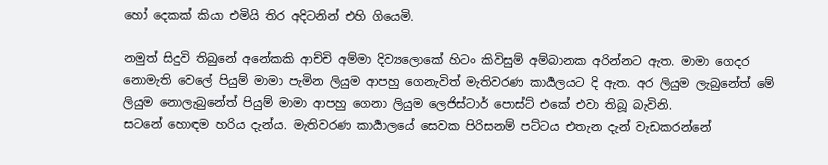හෝ දෙකක් කියා එමියි තිර අදිටනින් එහි ගියෙමි.

නමුත් සිදුවි තිබුනේ අනේකකි ආච්චි අම්මා දිව්‍යලොකේ හිටං කිවිසුම් අම්බානක අරින්නට ඇත. මාමා ගෙදර නොමැති වෙලේ පියුම් මාමා පැමින ලියුම ආපහු ගෙනැවිත් මැතිවරණ කාර්‍යලයට දි ඇත. අර ලියුම ලැබුනේත් මේ ලියුම නොලැබුනේත් පියුම් මාමා ආපහු ගෙනා ලියුම ලෙජිස්ටාර් පොස්ට් එකේ එවා තිබූ බැවිනි.
සටනේ හොඳම හරිය දැන්ය. මැතිවරණ කාර්‍යාලයේ සෙවක පිරිසනම් පට්ටය එතැන දැන් වැඩකරන්නේ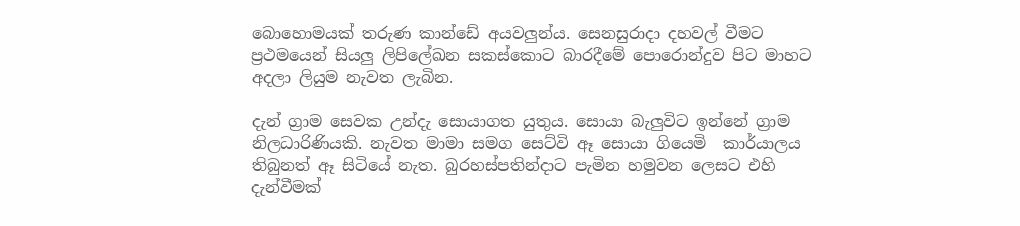බොහොමයක් තරුණ කාන්ඩේ අයවලුන්ය. සෙනසුරාදා දහවල් වීමට ප්‍රථමයෙන් සියලු ලිපිලේඛන සකස්කොට බාරදීමේ පොරොන්දුව පිට මාහට අදලා ලියුම නැවත ලැබින.

දැන් ග්‍රාම සෙවක උන්දැ සොයාගත යුතුය. සොයා බැලුවිට ඉන්නේ ග්‍රාම නිලධාරිණියකි. නැවත මාමා සමග සෙට්වි ඈ සොයා ගියෙමි  කාර්යාලය තිබුනත් ඈ සිටියේ නැත. බුරහස්පතින්දාට පැමින හමුවන ලෙසට එහි දැන්වීමක්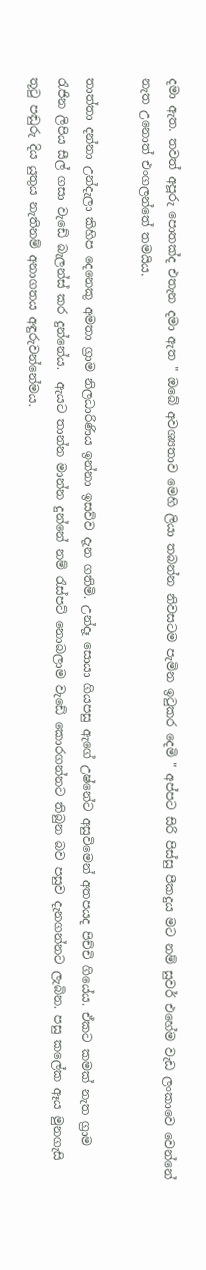දමා ඇත. තවත් අපූරු පොතක්ද එතැන දමා ඇත " ඔබේ අවශ්‍යතාව මෙහි ලියා තබන්න නිවසටම පැමින ඉටුකර දෙමි " අප්පට සිරි පිස්සු පීකදුය මට නම් සුවර් එහේම වැඩ ලංකාවෙ වෙන්නේ නැත උනොත් එංගලන්තේ තමයිය.

තාත්තා දන්නා උන්දැලා කිහිප දෙනෙකු අමතා ග්‍රාම නිලධාරිණිය ඉන්නා ඉසව්ව දැන ගතිමි. උන්දෑ සොයා ගියපසු ඇගේ උෂ්නේට අසුවිමෙන් අතපයද පිච්චි ගියේය. ඒකට කමක් නැත ග්‍රාම රැජින ලිපිය සීල් ගසා වැඩේ බැලන්ස් කර දුන්නේය.  ඇයට තාන්න මාන්න දුන්නේ නම් රැස්පට් නොබලාම වැඩේ කොරගන්නට තිබුන බව පසුව දැනගන්නට ලැබින. පසු කලේක ඈය මුනගැසි තූටු පඬුරු දිය යුතුය නැතිනම් අනාගතය අඳුරුවන්නේමය.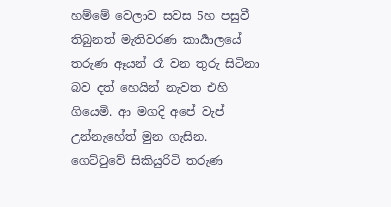හම්මේ වෙලාව සවස 5හ පසුවී තිබුනත් මැතිවරණ කාර්‍යාලයේ තරුණ ඈයන් රෑ වන තුරු සිටිනා බව දත් හෙයින් නැවත එහි ගියෙමි. ආ මගදි අපේ වැප් උන්නැහේත් මුන ගැසින. ගෙට්ටුවේ සිකියුරිටි තරුණ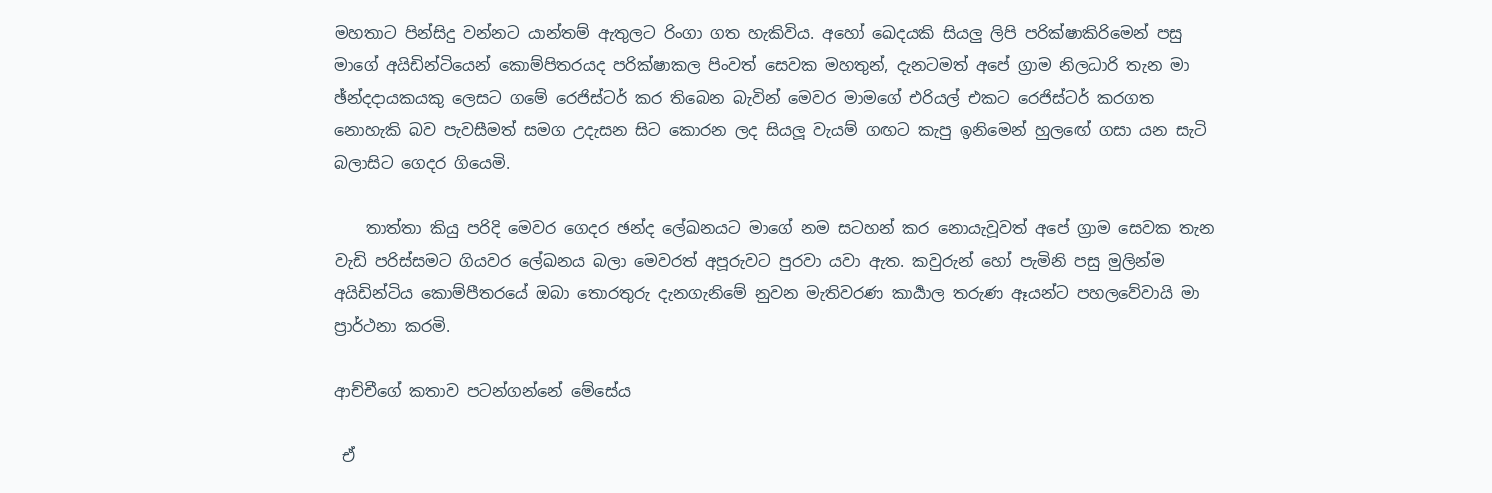මහතාට පින්සිදු වන්නට යාන්තම් ඇතුලට රිංගා ගත හැකිවිය. අහෝ ඛෙදයකි සියලු ලිපි පරික්ෂාකිරිමෙන් පසු මාගේ අයිඩින්ටියෙන් කොම්පිතරයද පරික්ෂාකල පිංවත් සෙවක මහතුන්, දැනටමත් අපේ ග්‍රාම නිලධාරි තැන මා ඡ්න්දදායකයකු ලෙසට ගමේ රෙජිස්ටර් කර තිබෙන බැවින් මෙවර මාමගේ එරියල් එකට රෙජිස්ටර් කරගත නොහැකි බව පැවසීමත් සමග උදැසන සිට කොරන ලද සියලූ වැයම් ගඟට කැපු ඉනිමෙන් හුලඟේ ගසා යන සැටි බලාසිට ගෙදර ගියෙමි.

    තාත්තා කියු පරිදි මෙවර ගෙදර ඡන්ද ලේඛනයට මාගේ නම සටහන් කර නොයැවූවත් අපේ ග්‍රාම සෙවක තැන වැඩි පරිස්සමට ගියවර ලේඛනය බලා මෙවරත් අපූරුවට පුරවා යවා ඇත. කවුරුන් හෝ පැමිනි පසු මුලින්ම අයිඩින්ටිය කොම්පීතරයේ ඔබා තොරතුරු දැනගැනිමේ නුවන මැතිවරණ කාර්‍යාල තරුණ ඈයන්ට පහලවේවායි මා ප්‍රාර්ථනා කරමි.

ආච්චීගේ කතාව පටන්ගන්නේ මේසේය

 ඒ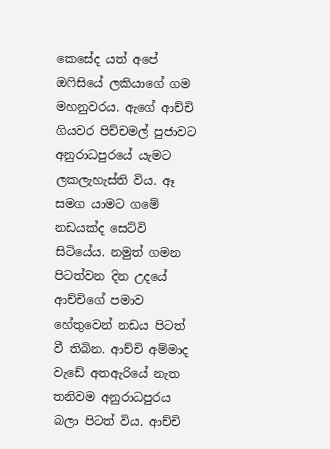කෙසේද යත් අපේ ඔෆිසියේ ලකියාගේ ගම මහනුවරය. ඇගේ ආච්චි ගියවර පිච්චමල් පුජාවට අනුරාධපුරයේ යැමට ලකලැහැස්ති විය. ඈ සමග යාමට ගමේ නඩයක්ද සෙට්වි සිටියේය. නමුත් ගමන පිටත්වන දින උදයේ ආච්චිගේ පමාව හේතුවෙන් නඩය පිටත් වී තිබින. ආච්චි අම්මාද වැඩේ අතඇරියේ නැත තනිවම අනුරාධපුරය බලා පිටත් විය. ආච්චි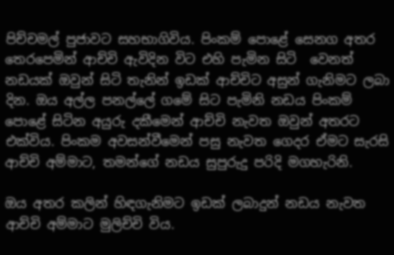පිච්චමල් පුජාවට සහභාගිවිය. පිංකම් පොළේ සෙනග අතර තෙරපෙමින් ආච්චි ඇවිදින විට එහි පැමින සිටි  වෙනත් නඩයක් ඔවුන් සිටි තැනින් ඉඩක් ආච්චිට අසුන් ගැනිමට ලබා දින. ඔය අල්ල පනල්ලේ ගමේ සිට පැමිනි නඩය පිංකම් පොළේ සිටින අයුරු දකීමෙන් ආච්චි නැවත ඔවුන් අතරට එක්විය. පිංකම අවසන්වීමෙන් පසු නැවත ගෙදර ඒමට සැරසි ආච්චි අම්මාට, තමන්ගේ නඩය සුපුරුදු පරිදි මගහැරිනි.

ඔය අතර කලින් හිඳගැනිමට ඉඩක් ලබාදුන් නඩය නැවත ආච්චි අම්මාට මුලිච්චි විය.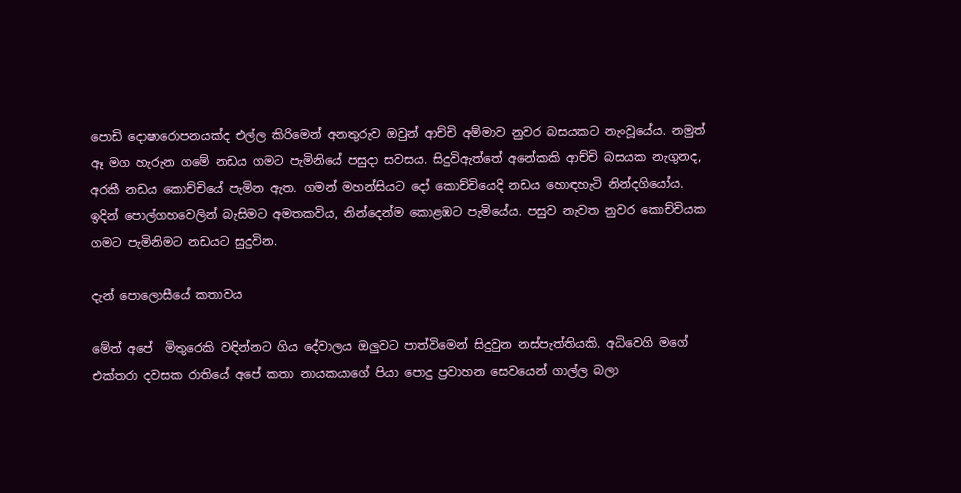පොඩි දොෂාරොපනයක්ද එල්ල කිරිමෙන් අනතුරුව ඔවුන් ආච්චි අම්මාව නුවර බසයකට නැංවූයේය. නමුත් ඈ මග හැරුන ගමේ නඩය ගමට පැමිනියේ පසුදා සවසය. සිදුවිඇත්තේ අනේකකි ආච්චි බසයක නැගුනද, අරකී නඩය කොච්චියේ පැමින ඇත. ගමන් මහන්සියට දෝ කොච්චියෙදි නඩය හොඳහැටි නින්දගියෝය. ඉදින් පොල්ගහවෙලින් බැසිමට අමතකවිය, නින්දෙන්ම කොළඹට පැමියේය. පසුව නැවත නුවර කොච්චියක ගමට පැමිනිමට නඩයට සුදුවින.

දැන් පොලොසීයේ කතාවය

මේත් අපේ  මිතුරෙකි වඳින්නට ගිය දේවාලය ඔලුවට පාත්විමෙන් සිදුවුන නස්පැත්තියකි. අධිවෙගි මගේ එක්තරා දවසක රාතියේ අපේ කතා නායකයාගේ පියා පොදු ප්‍රවාහන සෙවයෙන් ගාල්ල බලා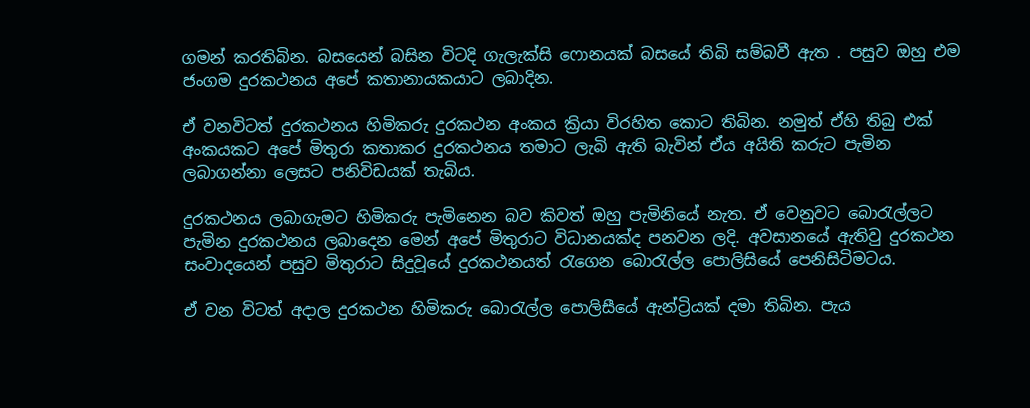ගමන් කරතිබින. බසයෙන් බසින විටදි ගැලැක්සි ෆොනයක් බසයේ තිබි සම්බවී ඇත . පසුව ඔහු එම ජංගම දුරකථනය අපේ කතානායකයාට ලබාදින.

ඒ වනවිටත් දුරකථනය හිමිකරු දුරකථන අංකය ක්‍රියා විරහිත කොට තිබින. නමුත් ඒහි තිබු එක් අංකයකට අපේ මිතුරා කතාකර දුරකථනය තමාට ලැබි ඇති බැවින් ඒය අයිති කරුට පැමින ලබාගන්නා ලෙසට පනිවිඩයක් තැබිය.

දුරකථනය ලබාගැමට හිමිකරු පැමිනෙන බව කිවත් ඔහු පැමිනියේ නැත. ඒ වෙනුවට බොරැල්ලට පැමින දුරකථනය ලබාදෙන මෙන් අපේ මිතුරාට විධානයක්ද පනවන ලදි. අවසානයේ ඇතිවු දුරකථන සංවාදයෙන් පසුව මිතුරාට සිදුවූයේ දුරකථනයත් රැගෙන බොරැල්ල පොලිසියේ පෙනිසිටිමටය.

ඒ වන විටත් අදාල දුරකථන හිමිකරු බොරැල්ල පොලිසීයේ ඇන්ට්‍රියක් දමා තිබින. පැය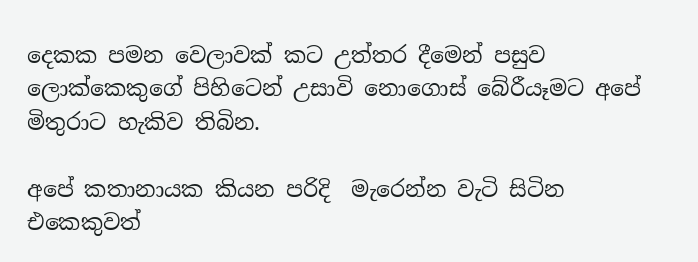දෙකක පමන වෙලාවක් කට උත්තර දීමෙන් පසුව ලොක්කෙකුගේ පිහිටෙන් උසාවි නොගොස් බේරීයෑමට අපේ මිතුරාට හැකිව තිබින.

අපේ කතානායක කියන පරිදි  මැරෙන්න වැටි සිටින එකෙකුවත්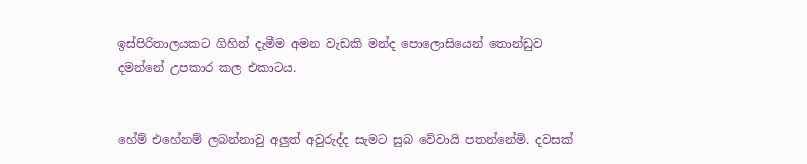ඉස්පිරිතාලයකට ගිහින් දැමීම අමන වැඩකි මන්ද පොලොසියෙන් තොන්ඩුව දමන්නේ උපකාර කල එකාටය.


හේම් එහේනම් ලබන්නාවු අලුත් අවුරුද්ද සැමට සුබ වේවායි පතන්නේමි. දවසක්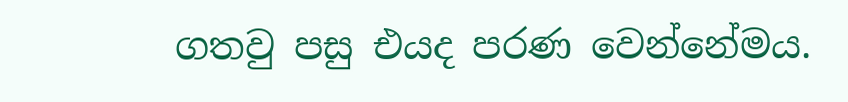ගතවු පසු එයද පරණ වෙන්නේමය.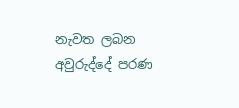නැවත ලබන අවුරුද්දේ පරණ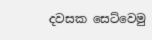දවසක සෙට්වෙමු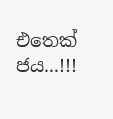එතෙක් ජය...!!!